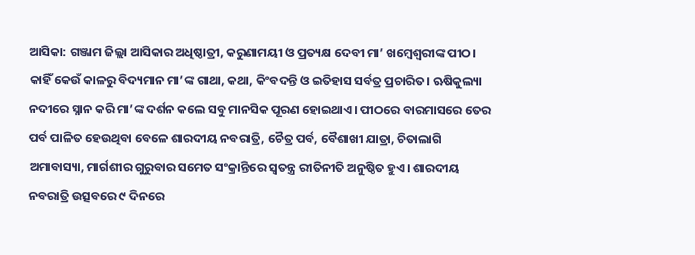ଆସିକା: ଗଞ୍ଜାମ ଜିଲ୍ଲା ଆସିକାର ଅଧିଷ୍ଠାତ୍ରୀ, କରୁଣାମୟୀ ଓ ପ୍ରତ୍ୟକ୍ଷ ଦେବୀ ମା’ ଖମ୍ବେଶ୍ବରୀଙ୍କ ପୀଠ। କାହିଁ କେଉଁ କାଳରୁ ବିଦ୍ୟମାନ ମା’ଙ୍କ ଗାଥା, କଥା, କିଂବଦନ୍ତି ଓ ଇତିହାସ ସର୍ବତ୍ର ପ୍ରଚାରିତ। ଋଷିକୁଲ୍ୟା ନଦୀରେ ସ୍ନାନ କରି ମା’ଙ୍କ ଦର୍ଶନ କଲେ ସବୁ ମାନସିକ ପୂରଣ ହୋଇଥାଏ। ପୀଠରେ ବାରମାସ‌ରେ ତେର ପର୍ବ ପାଳିତ ହେଉଥିବା ବେଳେ ଶାରଦୀୟ ନବରାତ୍ରି, ଚୈତ୍ର ପର୍ବ, ବୈଶାଖୀ ଯାତ୍ରା, ଚିତାଲାଗି ଅମାବାସ୍ୟା, ମାର୍ଗଶୀର ଗୁରୁବାର ସମେତ ସଂକ୍ରାନ୍ତି‌ରେ ସ୍ବତନ୍ତ୍ର ରୀତିନୀତି ଅନୁଷ୍ଠିତ ହୁଏ। ଶାରଦୀୟ ନବରାତ୍ରି‌ ଉତ୍ସବରେ ୯ ଦିନ‌ରେ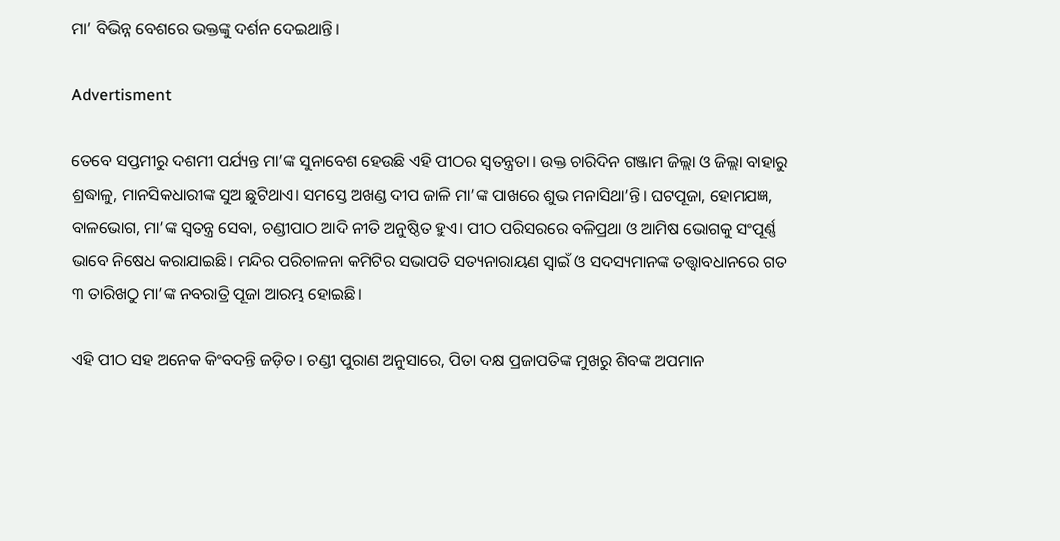ମା’ ବିଭିନ୍ନ ବେଶରେ ଭକ୍ତଙ୍କୁ ଦର୍ଶନ ଦେଇଥାନ୍ତି।

Advertisment

ତେବେ ସପ୍ତମୀରୁ ଦଶମୀ ପର୍ଯ୍ୟନ୍ତ ମା’ଙ୍କ ସୁ‌ନାବେଶ ହେଉଛି ଏହି ପୀଠର ସ୍ବତନ୍ତ୍ରତା। ଉକ୍ତ ଚାରିଦିନ ଗଞ୍ଜାମ ଜିଲ୍ଲା ଓ ଜିଲ୍ଲା ବାହାରୁ ଶ୍ରଦ୍ଧାଳୁ, ମାନସିକଧାରୀଙ୍କ ସୁଅ ଛୁଟିଥାଏ। ସମସ୍ତେ ଅଖଣ୍ଡ ଦୀପ ଜାଳି ମା’ଙ୍କ ପାଖରେ ଶୁଭ ମନାସିଥା’ନ୍ତି। ଘଟପୂଜା, ହୋମଯଜ୍ଞ, ବାଳଭୋଗ, ମା’ଙ୍କ ସ୍ବତନ୍ତ୍ର ସେବା, ଚଣ୍ଡୀପାଠ ଆଦି ନୀତି ଅନୁଷ୍ଠିତ ହୁଏ। ପୀଠ ପରିସରରେ ବଳିପ୍ରଥା ଓ ଆମିଷ ଭୋଗକୁ ସଂପୂର୍ଣ୍ଣ ଭାବେ ନିଷେଧ କରାଯାଇଛି। ମନ୍ଦିର ପରିଚାଳନା କମିଟିର ସଭାପତି ସତ୍ୟନାରାୟଣ ସ୍ୱାଇଁ ଓ ସଦସ୍ୟମାନଙ୍କ ତତ୍ତ୍ବାବଧାନରେ ଗତ ୩ ତାରିଖଠୁ ମା’ଙ୍କ ନବରାତ୍ରି ପୂଜା ଆରମ୍ଭ ହୋଇଛି।

ଏହି ପୀଠ ସହ ଅନେକ କିଂବଦନ୍ତି ଜଡ଼ିତ। ଚଣ୍ଡୀ ପୁରାଣ ଅନୁସାରେ, ପିତା ଦକ୍ଷ ପ୍ରଜାପତିଙ୍କ ମୁଖରୁ ଶିବଙ୍କ ଅପମାନ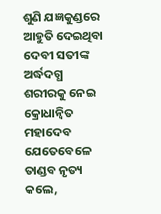ଶୁଣି ଯଜ୍ଞକୁଣ୍ଡରେ ଆହୁତି ଦେଇଥିବା ଦେବୀ ସତୀଙ୍କ ଅର୍ଦ୍ଧଦଗ୍ଧ ଶରୀରକୁ ନେଇ କ୍ରୋଧାନ୍ବିତ ମହାଦେବ ଯେ‌ତେବେଳେ ତାଣ୍ଡବ ନୃତ୍ୟ କଲେ,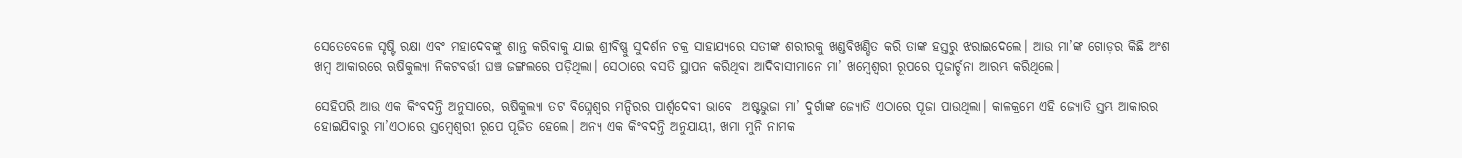ସେତେବେଳେ ସୃଷ୍ଟି ରକ୍ଷା ଏବଂ ମହାଦେବଙ୍କୁ ଶାନ୍ତ କରିବାକୁ ଯାଇ ଶ୍ରୀବିଷ୍ଣୁ ସୁଦର୍ଶନ ଚକ୍ର ସାହାଯ୍ୟରେ ସତୀଙ୍କ ଶରୀରକୁ ଖଣ୍ଡବିଖଣ୍ଡିତ କରି ତାଙ୍କ ହସ୍ତରୁ ଝରାଇଦେଲେ। ଆଉ ମା’ଙ୍କ ଗୋଡ଼ର କିଛି ଅଂଶ ଖମ୍ବ ଆକାରରେ ଋଷିକୁଲ୍ୟା ନିକଟବର୍ତ୍ତୀ ଘଞ୍ଚ ଜଙ୍ଗଲରେ ପଡ଼ିଥିଲା। ସେଠାରେ ବସତି ସ୍ଥାପନ କରିଥିବା ଆଦିବାସୀମାନେ ମା’ ଖମ୍ବେଶ୍ବରୀ ରୂପରେ ପୂଜାର୍ଚ୍ଚନା ଆରମ୍ଭ ‌କରିଥିଲେ।

ସେହିପରି ଆଉ ଏକ କିଂବଦନ୍ତି ଅନୁସାରେ, ଋଷିକୁଲ୍ୟା ତଟ ବି‌ଘ୍ନେଶ୍ବର ମନ୍ଦିରର ପାର୍ଶ୍ୱଦେବୀ ଭାବେ  ଅଷ୍ଟଭୁଜା ମା’ ଦୁର୍ଗାଙ୍କ ଜ୍ୟୋତି ଏଠାରେ ପୂଜା ପାଉଥିଲା। କାଳକ୍ରମେ ଏହି ଜ୍ୟୋତି ସ୍ତମ୍ଭ ଆକାରର ହୋଇଯିବାରୁ ମା’ଏଠାରେ ସ୍ତମ୍ବେଶ୍ବରୀ ରୂପେ ପୂଜିତ ହେଲେ। ଅନ୍ୟ ଏକ କିଂବଦନ୍ତି ଅନୁଯାୟୀ, ଖମା ମୁନି ନାମକ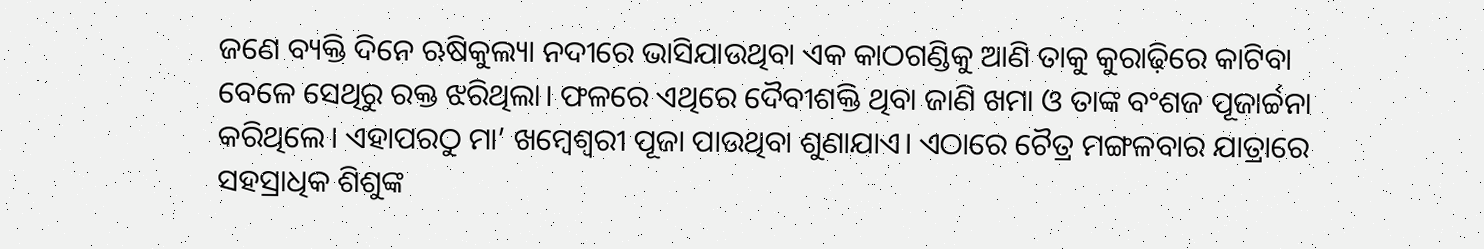ଜଣେ ବ୍ୟକ୍ତି ଦିନେ ଋଷିକୁଲ୍ୟା ନଦୀରେ ଭାସିଯାଉଥିବା ଏକ କାଠଗଣ୍ଡିକୁ ଆଣି ତାକୁ କୁରାଢ଼ିରେ କାଟିବା ବେଳେ ସେଥିରୁ ରକ୍ତ ଝରିଥିଲା। ଫଳରେ ଏଥିରେ ଦୈବୀଶକ୍ତି ଥିବା ଜାଣି ଖମା ଓ ତାଙ୍କ ବଂଶଜ ପୂଜାର୍ଚ୍ଚନା କରିଥିଲେ। ଏହାପରଠୁ ମା’ ଖମ୍ବେଶ୍ବରୀ ପୂଜା ପାଉଥିବା ଶୁଣାଯାଏ। ଏଠାରେ ଚୈତ୍ର ମଙ୍ଗଳବ‌ାର ଯାତ୍ରାରେ ସହସ୍ରାଧିକ ଶିଶୁଙ୍କ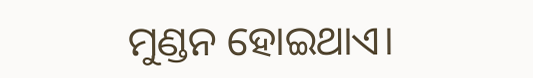ମୁଣ୍ଡନ ହୋଇଥାଏ।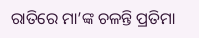ରାତିରେ ମା’ଙ୍କ ଚଳନ୍ତି ପ୍ରତିମା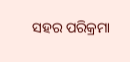ସହର ପରିକ୍ରମା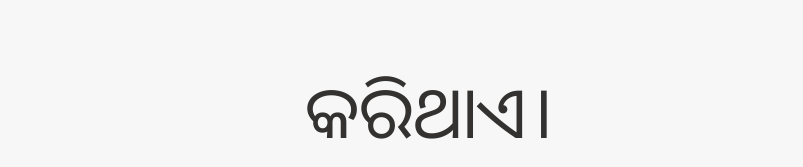କରିଥାଏ।